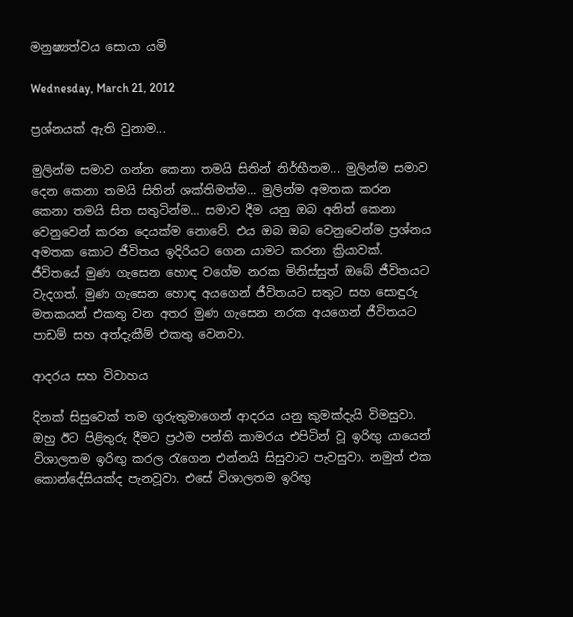මනුෂ්‍යත්වය සොයා යමි

Wednesday, March 21, 2012

ප්‍රශ්නයක් ඇති වුනාම...

මුලින්ම සමාව ගන්න කෙනා තමයි සිතින් නිර්භීතම... මුලින්ම සමාව දෙන කෙනා තමයි සිතින් ශක්තිමත්ම... මුලින්ම අමතක කරන කෙනා තමයි සිත සතුටින්ම... සමාව දීම යනු ඔබ අනිත් කෙනා වෙනුවෙන් කරන දෙයක්ම නොවේ. එය ඔබ ඔබ වෙනුවෙන්ම ප්‍රශ්නය අමතක කොට ජීවිතය ඉදිරියට ගෙන යාමට කරනා ක්‍රියාවක්. ජීවිතයේ මුණ ගැසෙන හොඳ වගේම නරක මිනිස්සුත් ඔබේ ජීවිතයට වැදගත්. මුණ ගැසෙන හොඳ අයගෙන් ජීවිතයට සතුට සහ සොඳුරු මතකයන් එකතු වන අතර මුණ ගැසෙන නරක අයගෙන් ජීවිතයට පාඩම් සහ අත්දැකීම් එකතු වෙනවා.

ආදරය සහ විවාහය

දිනක් සිසුවෙක් තම ගුරුතුමාගෙන් ආදරය යනු කුමක්දැයි විමසුවා. ඔහු ඊට පිළිතුරු දීමට ප්‍රථම පන්ති කාමරය එපිටින් වූ ඉරිඟු යායෙන් විශාලතම ඉරිඟු කරල රැගෙන එන්නයි සිසුවාට පැවසුවා. නමුත් එක කොන්දේසියක්ද පැනවූවා. එසේ විශාලතම ඉරිඟු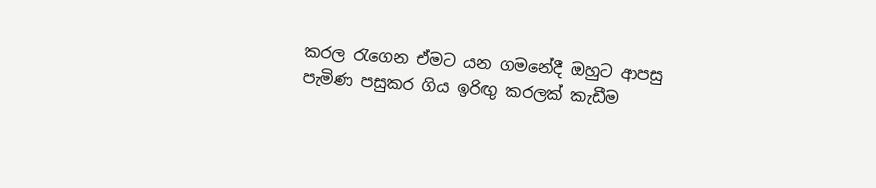කරල රැගෙන ඒමට යන ගමනේදී ඔහුට ආපසු පැමිණ පසුකර ගිය ඉරිඟු කරලක් කැඩීම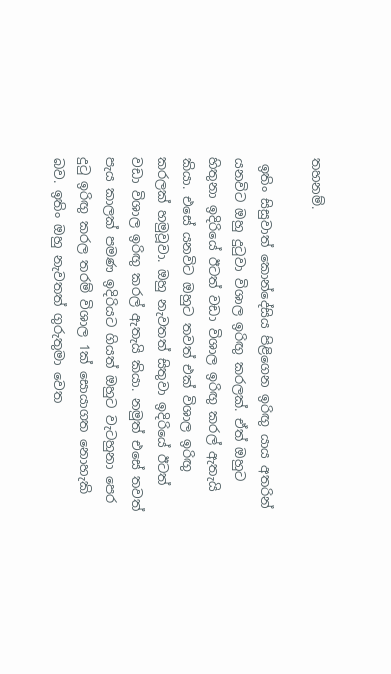තහනම්.

 ඉතිං සිසුවාත් කොන්දේසිය පිළිගෙන ඉරිඟු යාය අතරින් යනවිට ඔහු දුටුවා විශාල ඉරිඟු කරලක්. ඒත් ඔහුට හිතුනා ඉදිරියේ ඊටත් වඩා විශාල ඉරිඟු කරල් ඇතැයි කියා. එසේ යනවිට ඔහුට තවත් එක් විශාල ඉරිඟු කරලක් හමුවූවා. ඔහු නැවතත් සිතුවා ඉදිරියේ ඊටත් වඩා විශාල ඉරිඟු කරල් ඇතැයි කියා. නමුත් එසේ තවත් පැය කාලක් පමණ ඉදිරියට ගියත් ඔහුට වැටහුනා පෙර දුටු ඉරිඟු කරල තරම් විශාල 1ක් සොයාගත නොහැකි බව. ඉතිං ඔහු නැවතත් ගුරුතුමා වෙත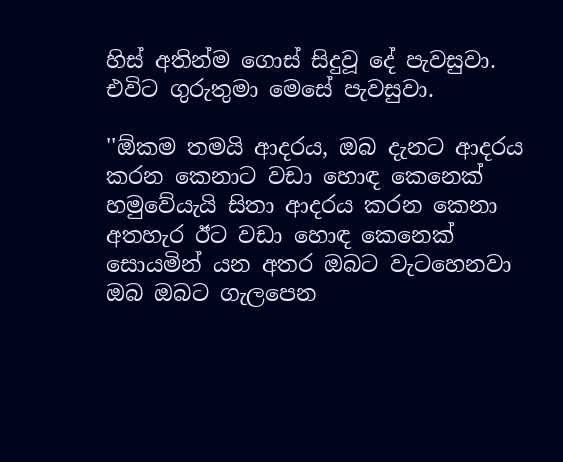හිස් අතින්ම ගොස් සිදුවූ දේ පැවසුවා. එවිට ගුරුතුමා මෙසේ පැවසුවා.

''ඕකම තමයි ආදරය, ඔබ දැනට ආදරය කරන කෙනාට වඩා හොඳ කෙනෙක් හමුවේයැයි සිතා ආදරය කරන කෙනා අතහැර ඊට වඩා හොඳ කෙනෙක් සොයමින් යන අතර ඔබට වැටහෙනවා ඔබ ඔබට ගැලපෙන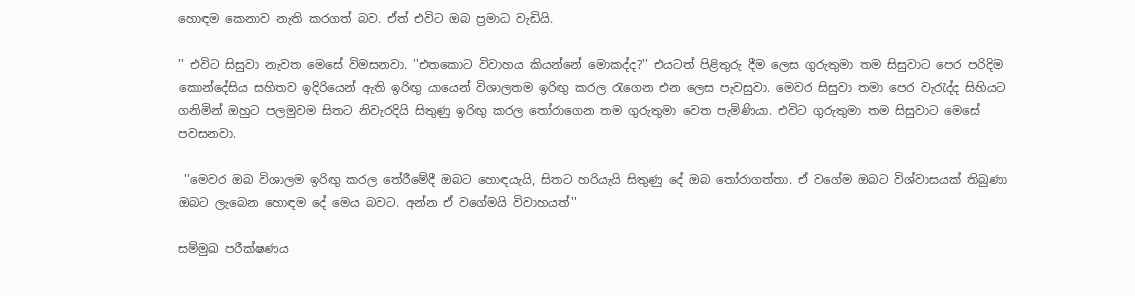හොඳම කෙනාව නැති කරගත් බව. ඒත් එවිට ඔබ ප්‍රමාධ වැඩියි.

'' එවිට සිසුවා නැවත මෙසේ විමසනවා. ''එතකොට විවාහය කියන්නේ මොකද්ද?'' එයටත් පිළිතුරු දීම ලෙස ගුරුතුමා තම සිසුවාට පෙර පරිදිම කොන්දේසිය සහිතව ඉදිරියෙන් ඇති ඉරිඟු යායෙන් විශාලතම ඉරිඟු කරල රැගෙන එන ලෙස පැවසුවා. මෙවර සිසුවා තමා පෙර වැරැද්ද සිහියට ගනිමින් ඔහුට පලමුවම සිතට නිවැරදියි සිතුණු ඉරිඟු කරල තෝරාගෙන තම ගුරුතුමා වෙත පැමිණියා. එවිට ගුරුතුමා තම සිසුවාට මෙසේ පවසනවා.

 ''මෙවර ඔබ විශාලම ඉරිඟු කරල තේරීමේදී ඔබට හොඳයැයි, සිතට හරියැයි සිතුණු දේ ඔබ තෝරාගත්තා. ඒ වගේම ඔබට විශ්වාසයක් තිබුණා ඔබට ලැබෙන හොඳම දේ මෙය බවට. අන්න ඒ වගේමයි විවාහයත්''

සම්මුඛ පරීක්ෂණය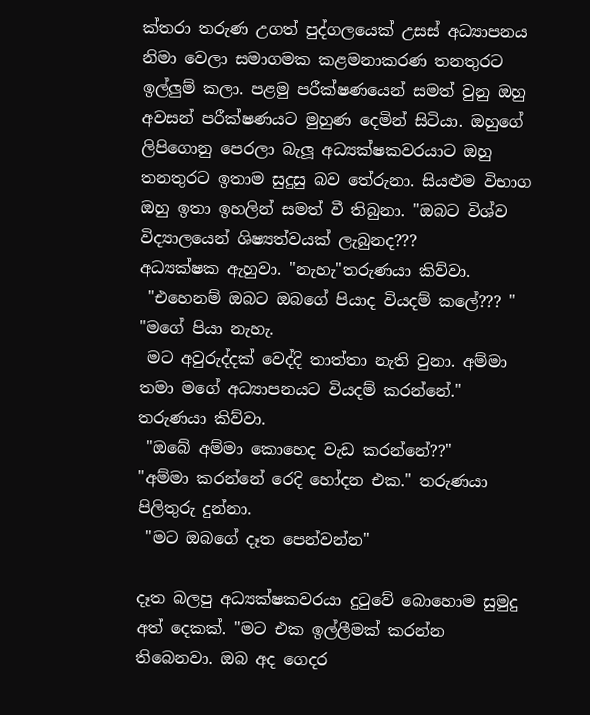ක්තරා තරුණ උගත් පුද්ගලයෙක් උසස් අධ්‍යාපනය නිමා වෙලා සමාගමක කළමනාකරණ තනතුරට ඉල්ලුම් කලා. පළමු පරීක්ෂණයෙන් සමත් වුනු ඔහු අවසන් පරීක්ෂණයට මුහුණ දෙමින් සිටියා. ඔහුගේ ලිපිගොනු පෙරලා බැලූ අධ්‍යක්ෂකවරයාට ඔහු තනතුරට ඉතාම සුදුසු බව තේරුනා. සියළුම විභාග ඔහු ඉතා ඉහලින් සමත් වී තිබුනා. "ඔබට විශ්ව විද්‍යාලයෙන් ශිෂ්‍යත්වයක් ලැබුනද???
අධ්‍යක්ෂක ඇහුවා. "නැහැ"තරුණයා කිව්වා.
 "එහෙනම් ඔබට ඔබගේ පියාද වියදම් කලේ??? " "මගේ පියා නැහැ.
 මට අවුරුද්දක් වෙද්දි තාත්තා නැති වුනා. අම්මා තමා මගේ අධ්‍යාපනයට වියදම් කරන්නේ." තරුණයා කිව්වා.
 "ඔබේ අම්මා කොහෙද වැඩ කරන්නේ??"
"අම්මා කරන්නේ රෙදි හෝදන එක." තරුණයා පිලිතුරු දුන්නා.
 "මට ඔබගේ දෑත පෙන්වන්න"

දෑත බලපු අධ්‍යක්ෂකවරයා දුටුවේ බොහොම සුමුදු අත් දෙකක්. "මට එක ඉල්ලීමක් කරන්න තිබෙනවා. ඔබ අද ගෙදර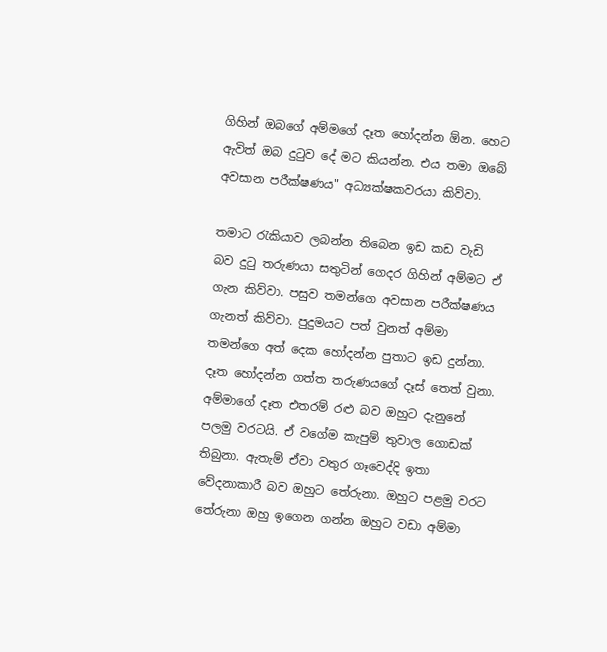ගිහින් ඔබගේ අම්මගේ දෑත හෝදන්න ඕන. හෙට ඇවිත් ඔබ දුටුව දේ මට කියන්න. එය තමා ඔබේ අවසාන පරීක්ෂණය" අධ්‍යක්ෂකවරයා කිව්වා.

තමාට රැකියාව ලබන්න තිබෙන ඉඩ කඩ වැඩි බව දුටු තරුණයා සතුටින් ගෙදර ගිහින් අම්මට ඒ ගැන කිව්වා. පසුව තමන්ගෙ අවසාන පරීක්ෂණය ගැනත් කිව්වා. පුදුමයට පත් වුනත් අම්මා තමන්ගෙ අත් දෙක හෝදන්න පුතාට ඉඩ දුන්නා. දෑත හෝදන්න ගත්ත තරුණයගේ දෑස් තෙත් වුනා. අම්මාගේ දෑත එතරම් රළු බව ඔහුට දැනුනේ පලමු වරටයි. ඒ වගේම කැපුම් තුවාල ගොඩක් තිබුනා. ඇතැම් ඒවා වතුර ගෑවෙද්දි ඉතා වේදනාකාරී බව ඔහුට තේරුනා. ඔහුට පළමු වරට තේරුනා ඔහු ඉගෙන ගන්න ඔහුට වඩා අම්මා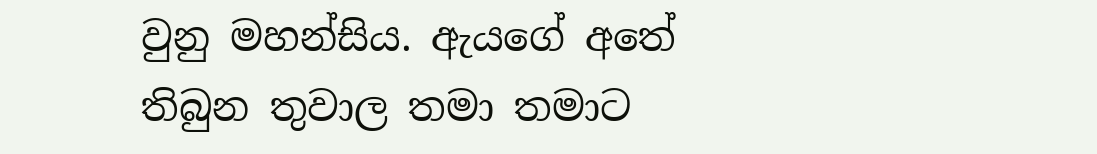වුනු මහන්සිය. ඇයගේ අතේ තිබුන තුවාල තමා තමාට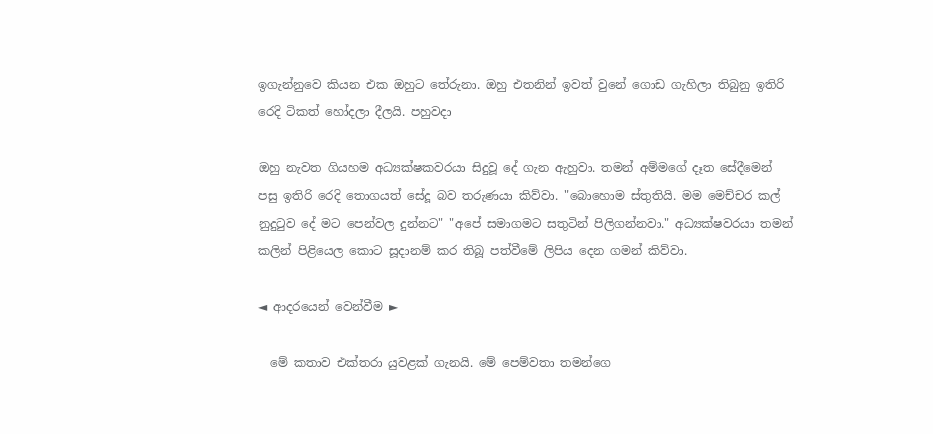ඉගැන්නුවෙ කියන එක ඔහුට තේරුනා. ඔහු එතනින් ඉවත් වුනේ ගොඩ ගැහිලා තිබුනු ඉතිරි රෙදි ටිකත් හෝදලා දීලයි. පහුවදා

ඔහු නැවත ගියහම අධ්‍යක්ෂකවරයා සිදුවූ දේ ගැන ඇහුවා. තමන් අම්මගේ දෑත සේදීමෙන් පසු ඉතිරි රෙදි තොගයත් සේදූ බව තරුණයා කිව්වා. "බොහොම ස්තුතියි. මම මෙච්චර කල් නුදුටුව දේ මට පෙන්වල දුන්නට" "අපේ සමාගමට සතුටින් පිලිගන්නවා." අධ්‍යක්ෂවරයා තමන් කලින් පිළියෙල කොට සූදානම් කර තිබූ පත්වීමේ ලිපිය දෙන ගමන් කිව්වා.

◄ ආදරයෙන් වෙන්වීම ►

  මේ කතාව එක්තරා යුවළක් ගැනයි. මේ පෙම්වතා තමන්ගෙ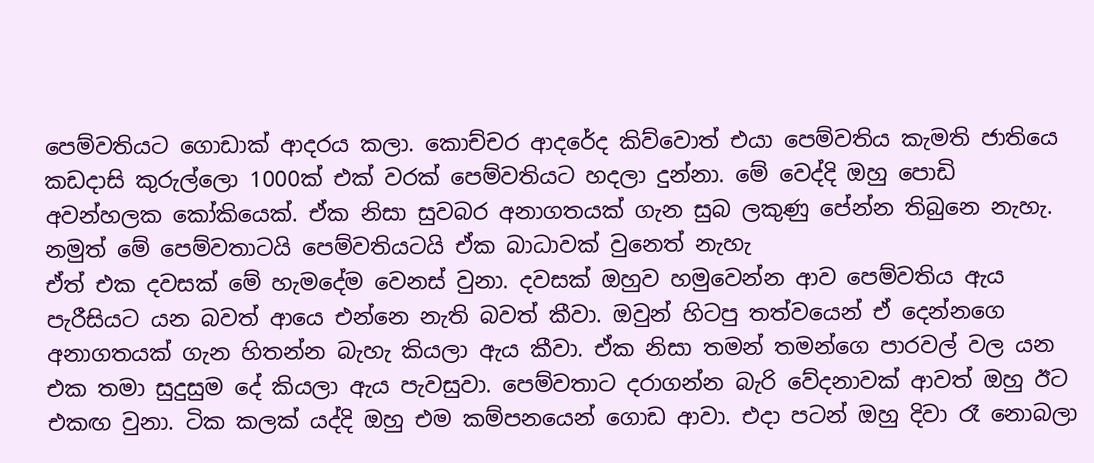පෙම්වතියට ගොඩාක් ආදරය කලා. කොච්චර ආදරේද කිව්වොත් එයා පෙම්වතිය කැමති ජාතියෙ කඩදාසි කුරුල්ලො 1000ක් එක් වරක් පෙම්වතියට හදලා දුන්නා. මේ වෙද්දි ඔහු පොඩි අවන්හලක කෝකියෙක්. ඒක නිසා සුවබර අනාගතයක් ගැන සුබ ලකුණු පේන්න තිබුනෙ නැහැ. නමුත් මේ පෙම්වතාටයි පෙම්වතියටයි ඒක බාධාවක් වුනෙත් නැහැ
ඒත් එක දවසක් මේ හැමදේම වෙනස් වුනා. දවසක් ඔහුව හමුවෙන්න ආව පෙම්වතිය ඇය පැරීසියට යන බවත් ආයෙ එන්නෙ නැති බවත් කීවා. ඔවුන් හිටපු තත්වයෙන් ඒ දෙන්නගෙ අනාගතයක් ගැන හිතන්න බැහැ කියලා ඇය කීවා. ඒක නිසා තමන් තමන්ගෙ පාරවල් වල යන එක තමා සුදුසුම දේ කියලා ඇය පැවසුවා. පෙම්වතාට දරාගන්න බැරි වේදනාවක් ආවත් ඔහු ඊට එකඟ වුනා. ටික කලක් යද්දි ඔහු එම කම්පනයෙන් ගොඩ ආවා. එදා පටන් ඔහු දිවා රෑ නොබලා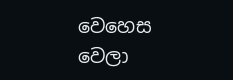වෙහෙස වෙලා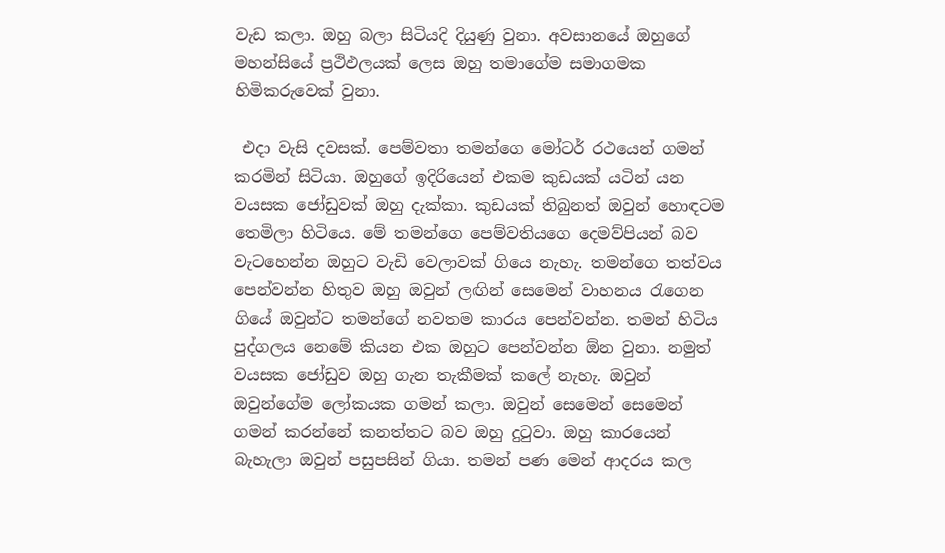වැඩ කලා. ඔහු බලා සිටියදි දියුණු වුනා. අවසානයේ ඔහුගේ මහන්සියේ ප්‍රථිඵලයක් ලෙස ඔහු තමාගේම සමාගමක හිමිකරුවෙක් වුනා.

 එදා වැසි දවසක්. පෙම්වතා තමන්ගෙ මෝටර් රථයෙන් ගමන් කරමින් සිටියා. ඔහුගේ ඉදිරියෙන් එකම කුඩයක් යටින් යන වයසක ජෝඩුවක් ඔහු දැක්කා. කුඩයක් තිබුනත් ඔවුන් හොඳටම තෙමිලා හිටියෙ. මේ තමන්ගෙ පෙම්වතියගෙ දෙමව්පියන් බව වැටහෙන්න ඔහුට වැඩි වෙලාවක් ගියෙ නැහැ. තමන්ගෙ තත්වය පෙන්වන්න හිතුව ඔහු ඔවුන් ලඟින් සෙමෙන් වාහනය රැගෙන ගි‍යේ ඔවුන්ට තමන්ගේ නවතම කාරය පෙන්වන්න. තමන් හිටිය පුද්ගලය නෙමේ කියන එක ඔහුට පෙන්වන්න ඕන වුනා. නමුත් වයසක ජෝඩුව ඔහු ගැන තැකීමක් කලේ නැහැ. ඔවුන් ඔවුන්ගේම ලෝකයක ගමන් කලා. ඔවුන් සෙමෙන් සෙමෙන් ගමන් කරන්නේ කනත්තට බව ඔහු දුටුවා. ඔහු කාරයෙන් බැහැලා ඔවුන් පසුපසින් ගියා. තමන් පණ මෙන් ආදරය කල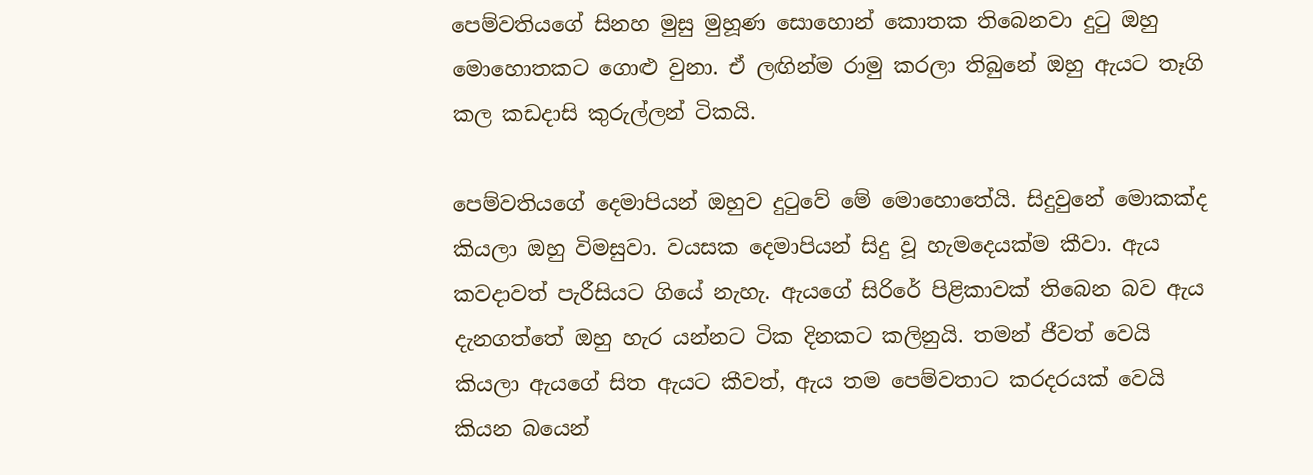පෙම්වතියගේ සිනහ මුසු මුහූණ සොහොන් කොතක තිබෙනවා දුටු ඔහු මොහොතකට ගොළු වුනා. ඒ ලඟින්ම රාමු කරලා තිබුනේ ඔහු ඇයට තෑගි කල කඩදාසි කුරුල්ලන් ටිකයි.

පෙම්වතියගේ දෙමාපියන් ඔහුව දුටුවේ මේ මොහොතේයි. සිදුවුනේ මොකක්ද කියලා ඔහු විමසුවා. වයසක දෙමාපියන් සිදු වූ හැමදෙයක්ම කීවා. ඇය කවදාවත් පැරීසියට ගියේ නැහැ. ඇයගේ සිරිරේ පිළිකාවක් තිබෙන බව ඇය දැනගත්තේ ඔහු හැර යන්නට ටික දිනකට කලිනුයි. තමන් ජීවත් වෙයි කියලා ඇයගේ සිත ඇයට කීවත්, ඇය තම පෙම්වතාට කරදරයක් වෙයි කියන බයෙන්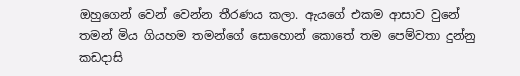ඔහුගෙන් වෙන් වෙන්න තීරණය කලා. ඇයගේ එකම ආසාව වුනේ තමන් මිය ගියහම තමන්ගේ සොහොන් කොතේ තම පෙම්වතා දුන්නු කඩදාසි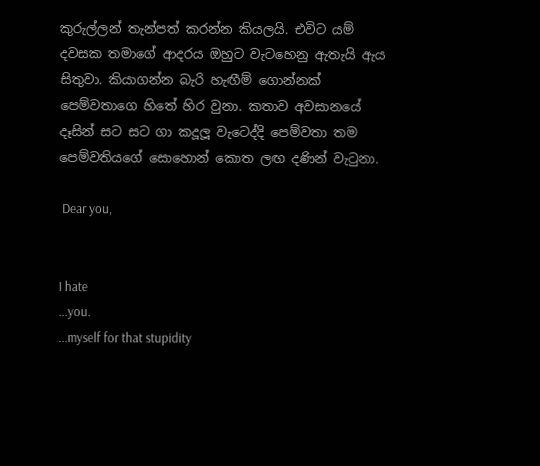කුරුල්ලන් තැන්පත් කරන්න කියලයි. එවිට යම් දවසක තමාගේ ආදරය ඔහුට වැටහෙනු ඇතැයි ඇය සිතුවා. කියාගන්න බැරි හැඟීම් ගොන්නක් පෙම්වතාගෙ හිතේ හිර වුනා. කතාව අවසානයේ දෑසින් සට සට ගා කදූලූ වැටෙද්දි පෙම්වතා තම පෙම්වතියගේ සොහොන් කොත ලඟ දණින් වැටුනා.

 Dear you,


I hate
...you.
...myself for that stupidity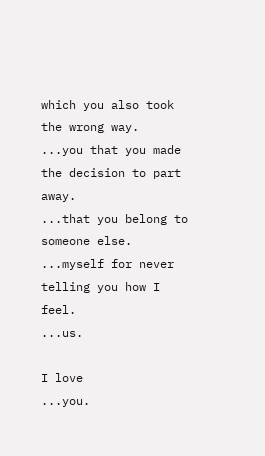which you also took the wrong way.
...you that you made the decision to part away.
...that you belong to someone else.
...myself for never telling you how I feel.
...us.

I love
...you.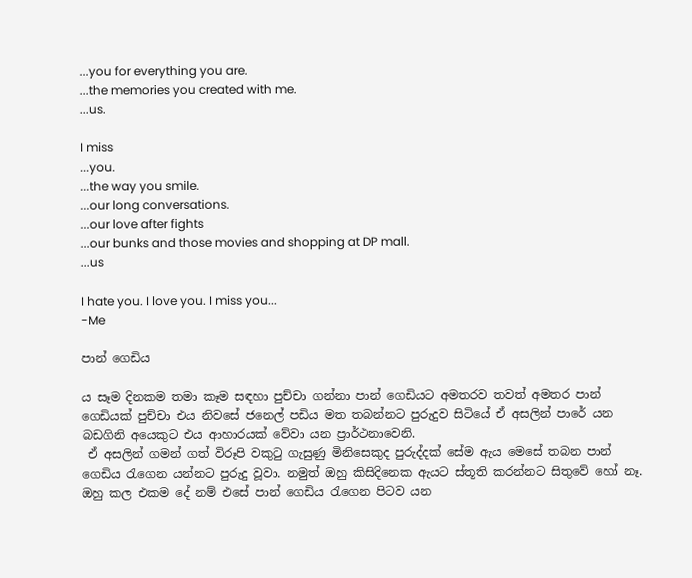...you for everything you are.
...the memories you created with me.
...us.

I miss
...you.
...the way you smile.
...our long conversations.
...our love after fights
...our bunks and those movies and shopping at DP mall.
...us

I hate you. I love you. I miss you...
-Me

පාන් ගෙඩිය

ය සෑම දිනකම තමා කෑම සඳහා පුච්චා ගන්නා පාන් ගෙඩියට අමතරව තවත් අමතර පාන් ගෙඩියක් පුච්චා එය නිවසේ ජනෙල් පඩිය මත තබන්නට පුරුදුව සිටියේ ඒ අසලින් පාරේ යන බඩගිනි අයෙකුට එය ආහාරයක් වේවා යන ප්‍රාර්ථනාවෙනි.
 ඒ අසලින් ගමන් ගත් විරූපි වකුටු ගැසුණු මිනිසෙකුද පුරුද්දක් සේම ඇය මෙසේ තබන පාන් ගෙඩිය රැගෙන යන්නට පුරුදු වූවා. නමුත් ඔහු කිසිදිනෙක ඇයට ස්තූති කරන්නට සිතුවේ හෝ නෑ. ඔහු කල එකම දේ නම් එසේ පාන් ගෙඩිය රැගෙන පිටව යන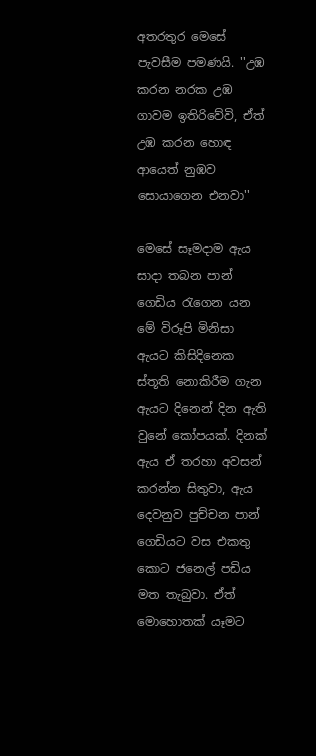අතරතුර මෙසේ පැවසීම පමණයි. ''උඹ කරන නරක උඹ ගාවම ඉතිරිවේවි, ඒත් උඹ කරන හොඳ ආයෙත් නුඹව සොයාගෙන එනවා''

මෙසේ සෑමදාම ඇය සාදා තබන පාන් ගෙඩිය රැගෙන යන මේ විරූපි මිනිසා ඇයට කිසිදිනෙක ස්තූති නොකිරීම ගැන ඇයට දිනෙන් දින ඇති වුනේ කෝපයක්. දිනක් ඇය ඒ තරහා අවසන් කරන්න සිතුවා, ඇය දෙවනුව පුච්චන පාන් ගෙඩියට වස එකතු කොට ජනෙල්‍ පඩිය මත තැබුවා. ඒත් මොහොතක් යෑමට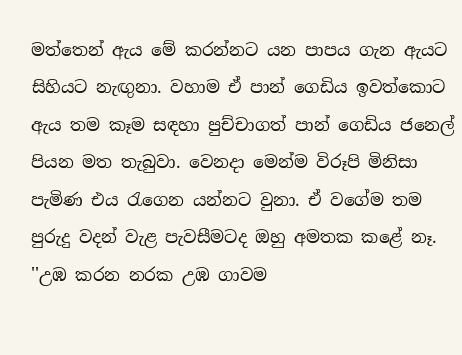මත්තෙන් ඇය මේ කරන්නට යන පාපය ගැන ඇයට සිහියට නැඟුනා. වහාම ඒ පාන් ගෙඩිය ඉවත්කොට ඇය තම කෑම සඳහා පුච්චාගත් පාන් ගෙඩිය ජනෙල් පියන මත තැබුවා. වෙනදා මෙන්ම විරූපි මිනිසා පැමිණ එය රැගෙන යන්නට වුනා. ඒ වගේම තම පුරුදු වදන් වැළ පැවසීමටද ඔහු අමතක කළේ නෑ. ''උඹ කරන නරක උඹ ගාවම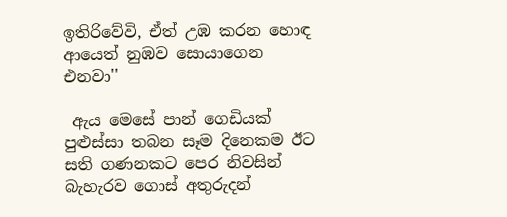ඉතිරිවේවි, ඒත් උඹ කරන හොඳ ආයෙත් නුඹව සොයාගෙන එනවා''

 ඇය මෙසේ පාන් ගෙඩියක් පුළුස්සා තබන සෑම දිනෙකම ඊට සති ගණනකට පෙර නිවසින් බැහැරව ගොස් අතුරුදන්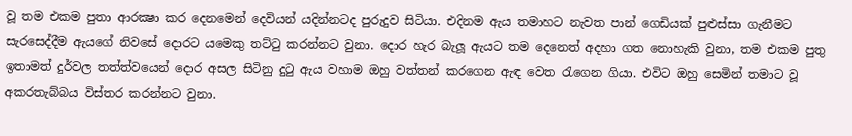වූ තම එකම පුතා ආරක්‍ෂා කර දෙනමෙන් දෙවියන් යදින්නටද පුරුදුව සිටියා. එදිනම ඇය තමාහට නැවත පාන් ගෙඩියක් පුළුස්සා ගැනීමට සැරසෙද්දීම ඇයගේ නිවසේ දොරට යමෙකු තට්ටු කරන්නට වුනා. දොර හැර බැලූ ඇයට තම දෙනෙත් අදහා ගත නොහැකි වුනා, තම එකම පුතු ඉතාමත් දුර්වල තත්ත්වයෙන් දොර අසල සිටිනු දුටු ඇය වහාම ඔහු වත්තන් කරගෙන ඇඳ වෙත රැගෙන ගියා. එවිට ඔහු සෙමින් තමාට වූ අකරතැබ්බය විස්තර කරන්නට වුනා.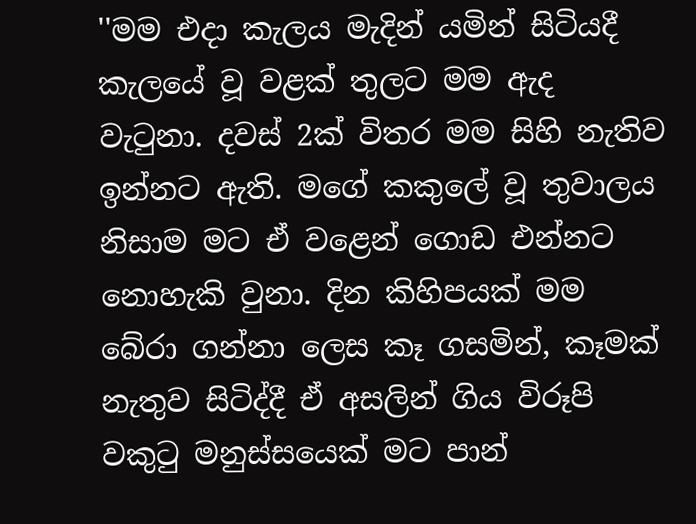''මම එදා කැලය මැදින් යමින් සිටියදී කැලයේ වූ වළක් තුලට මම ඇද වැටුනා. දවස් 2ක් විතර මම සිහි නැතිව ඉන්නට ඇති. මගේ කකුලේ වූ තුවාලය නිසාම මට ඒ වළෙන් ගොඩ එන්නට නොහැකි වුනා. දින කිහිපයක් මම බේරා ගන්නා ලෙස කෑ ගසමින්, කෑමක් නැතුව සිටිද්දී ඒ අසලින් ගිය විරූපි වකුටු මනුස්සයෙක් මට පාන්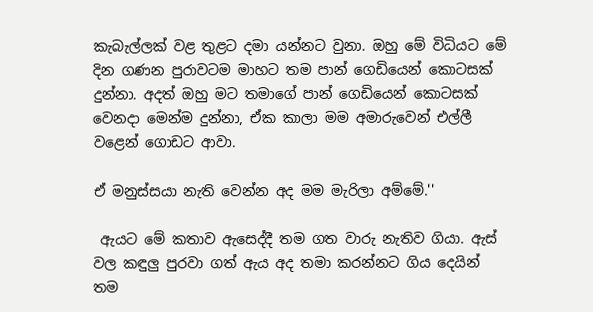කැබැල්ලක් වළ තුළට දමා යන්නට වුනා. ඔහු මේ විධියට මේ දින ගණන පුරාවටම මාහට තම පාන් ගෙඩියෙන් කොටසක් දුන්නා. අදත් ඔහු මට තමාගේ පාන් ගෙඩියෙන් කොටසක් වෙනදා මෙන්ම දුන්නා, ඒක කාලා මම අමාරුවෙන් එල්ලී වළෙන් ගොඩට ආවා.

ඒ මනුස්සයා නැති වෙන්න අද මම මැරිලා අම්මේ.''

 ඇයට මේ කතාව ඇසෙද්දී තම ගත වාරු නැතිව ගියා. ඇස් වල කඳුලු පුරවා ගත් ඇය අද තමා කරන්නට ගිය දෙයින් තම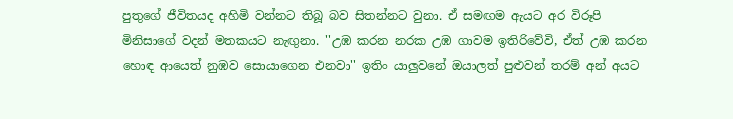පුතුගේ ජීවිතයද අහිමි වන්නට තිබූ බව සිතන්නට වුනා. ඒ සමඟම ඇයට අර විරූපි මිනිසාගේ වදන් මතකයට නැඟුනා. ''උඹ කරන නරක උඹ ගාවම ඉතිරිවේවි, ඒත් උඹ කරන හොඳ ආයෙත් නුඹව සොයාගෙන එනවා'' ඉතිං යාලුවනේ ඔයාලත් පුළුවන් තරම් අන් අයට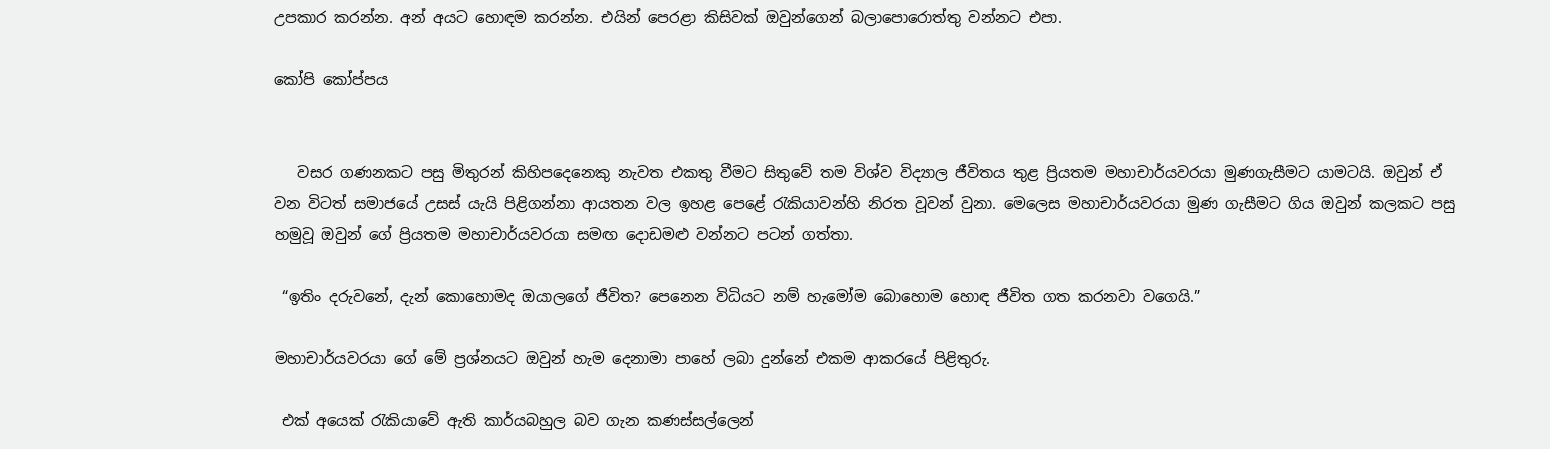උපකාර කරන්න. අන් අයට හොඳම කරන්න. එයින් පෙරළා කිසිවක් ඔවුන්ගෙන් බලාපොරොත්තු වන්නට එපා.

කෝපි කෝප්පය


   වසර ගණනකට පසු මිතුරන් කිහිපදෙනෙකු නැවත එකතු වීමට සිතුවේ තම විශ්ව විද්‍යාල ජීවිතය තුළ ප්‍රියතම මහාචාර්යවරයා මුණගැසීමට යාමටයි. ඔවුන් ඒ වන විටත් සමාජයේ උසස් යැයි පිළිගන්නා ආයතන වල ඉහළ පෙළේ රැකියාවන්හි නිරත වූවන් වුනා. මෙලෙස මහාචාර්යවරයා මුණ ගැසීමට ගිය ඔවුන් කලකට පසු හමුවූ ඔවුන් ගේ ප්‍රියතම මහාචාර්යවරයා සමඟ දොඩමළු වන්නට පටන් ගත්තා.

 “ඉතිං දරුවනේ, දැන් කොහොමද ඔයාලගේ ජීවිත? පෙනෙන විධියට නම් හැමෝම බොහොම හොඳ ජීවිත ගත කරනවා වගෙයි.”

මහාචාර්යවරයා ගේ මේ ප්‍රශ්නයට ඔවුන් හැම දෙනාමා පාහේ ලබා දුන්නේ එකම ආකරයේ පිළිතුරු.

 එක් අයෙක් රැකියාවේ ඇති කාර්යබහුල බව ගැන කණස්සල්ලෙන්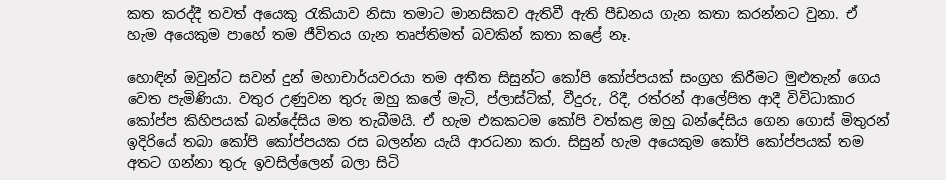කත කරද්දී තවත් අයෙකු රැකියාව නිසා තමාට මානසිකව ඇතිවී ඇති පීඩනය ගැන කතා කරන්නට වුනා. ඒ හැම අයෙකුම පාහේ තම ජීවිතය ගැන තෘප්තිමත් බවකින් කතා කළේ නෑ.

හොඳින් ඔවුන්ට සවන් දුන් මහාචාර්යවරයා තම අතීත සිසුන්ට කෝපි කෝප්පයක් සංග්‍රහ කිරීමට මුළුතැන් ගෙය වෙත පැමිණියා. වතුර උණුවන තුරු ඔහු කලේ මැටි, ප්ලාස්ටික්, වීදුරු, රිදී, රත්රන් ආලේපිත ආදී විවිධාකාර කෝප්ප කිහිපයක් බන්දේසිය මත තැබීමයි. ඒ හැම එකකටම කෝපි වත්කළ ඔහු බන්දේසිය ගෙන ගොස් මිතුරන් ඉදිරියේ තබා කෝපි කෝප්පයක රස බලන්න යැයි ආරධනා කරා. සිසුන් හැම අයෙකුම කෝපි කෝප්පයක් තම අතට ගන්නා තුරු ඉවසිල්ලෙන් බලා සිටි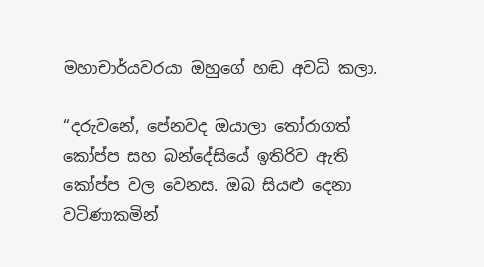මහාචාර්යවරයා ඔහුගේ හඬ අවධි කලා.

“දරුවනේ, පේනවද ඔයාලා තෝරාගත් කෝප්ප සහ බන්දේසියේ ඉතිරිව ඇති කෝප්ප වල වෙනස. ඔබ සියළු දෙනා වටිණාකමින්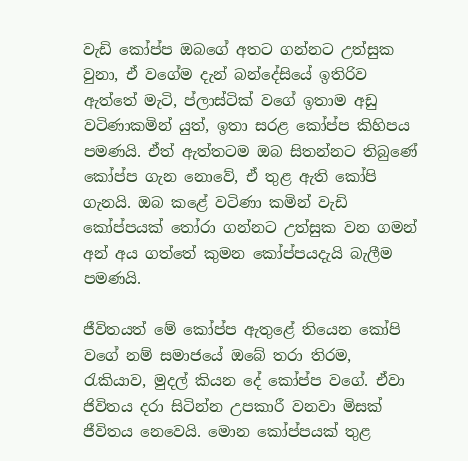වැඩි කෝප්ප ඔබගේ අතට ගන්නට උත්සුක වුනා, ඒ වගේම දැන් බන්දේසියේ ඉතිරිව ඇත්තේ මැටි, ප්ලාස්ටික් වගේ ඉතාම අඩු වටිණාකමින් යුත්, ඉතා සරළ කෝප්ප කිහිපය පමණයි. ඒත් ඇත්තටම ඔබ සිතන්නට තිබුණේ කෝප්ප ගැන නොවේ, ඒ තුළ ඇති කෝපි ගැනයි. ඔබ කළේ වටිණා කමින් වැඩි කෝප්පයක් තෝරා ගන්නට උත්සුක වන ගමන් අන් අය ගත්තේ කුමන කෝප්පයදැයි බැලීම පමණයි.

ජීවිතයත් මේ කෝප්ප ඇතුළේ තියෙන කෝපි වගේ නම් සමාජයේ ඔබේ තරා තිරම, රැකියාව, මුදල් කියන දේ කෝප්ප වගේ. ඒවා ජිවිතය දරා සිටින්න උපකාරී වනවා මිසක් ජීවිතය නෙවෙයි. මොන කෝප්පයක් තුළ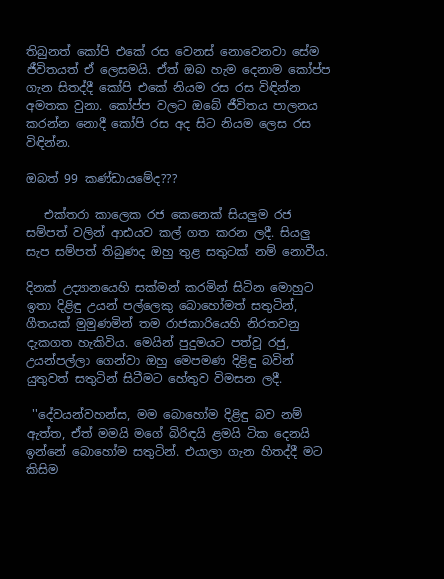තිබුනත් කෝපි එකේ රස වෙනස් නොවෙනවා සේම ජීවිතයත් ඒ ලෙසමයි. ඒත් ඔබ හැම දෙනාම කෝප්ප ගැන සිතද්දී කෝපි එකේ නියම රස රස විඳින්න අමතක වුනා. කෝප්ප වලට ඔබේ ජීවිතය පාලනය කරන්න නොදී කෝපි රස අද සිට නියම ලෙස රස විඳින්න.

ඔබත් 99 කණ්ඩායමේද???

   එක්තරා කාලෙක රජ කෙනෙක් සියලුම රජ සම්පත් වලින් ආඪයව කල් ගත කරන ලදී. සියලු සැප සම්පත් තිබුණද ඔහු තුළ සතුටක් නම් නොවීය.

දිනක් උද්‍යානයෙහි සක්මන් කරමින් සිටින මොහුට ඉතා දිළිඳු උයන් පල්ලෙකු බොහෝමත් සතුටින්, ගීතයක් මුමුණමින් තම රාජකාරියෙහි නිරතවනු දැකගත හැකිවිය. මෙයින් පුදුමයට පත්වූ රජු, උයන්පල්ලා ගෙන්වා ඔහු මෙපමණ දිළිඳු බවින් යුතුවත් සතුටින් සිටීමට හේතුව විමසන ලදී.

 ''දේවයන්වහන්ස, මම බොහෝම දිළිඳු බව නම් ඇත්ත, ඒත් මමයි මගේ බිරිඳයි ළමයි ටික දෙනයි ඉන්නේ බොහෝම සතුටින්. එයාලා ගැන හිතද්දී මට කිසිම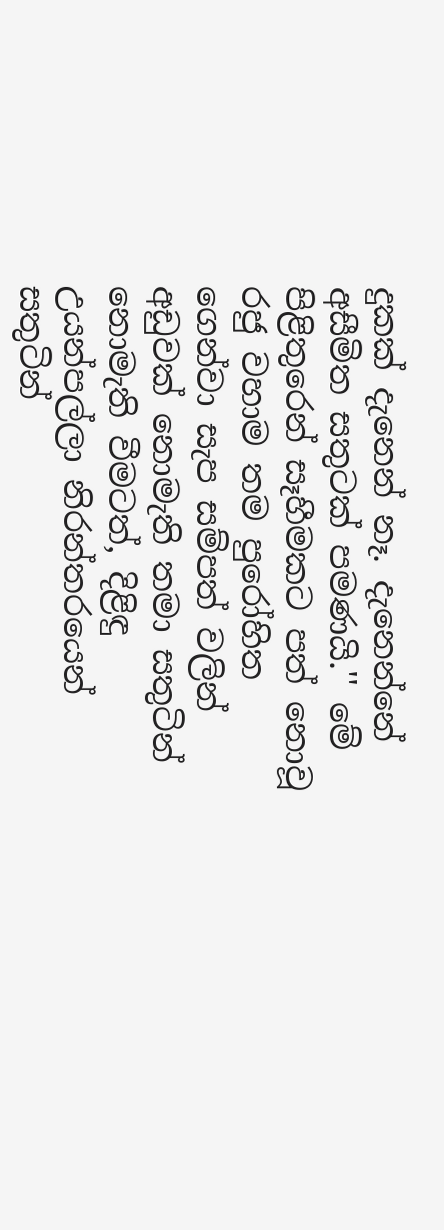දුකක් දැනෙන් නෑ. දැනෙන්නේ අසීමිත සතුටක් පමණයි.'' මේ පිළිතුරෙන් සෑහීමකට පත් නොවූ රජු වහාම තම පුරෝහිත ගෙන්වා සැප සම්පත් වලින් අඩුවක් නොමැති තමා සතුටින් නොමැති වීමටත්, දිළිඳු උයන්පල්ලා නිරන්තරයෙන් සතුටින්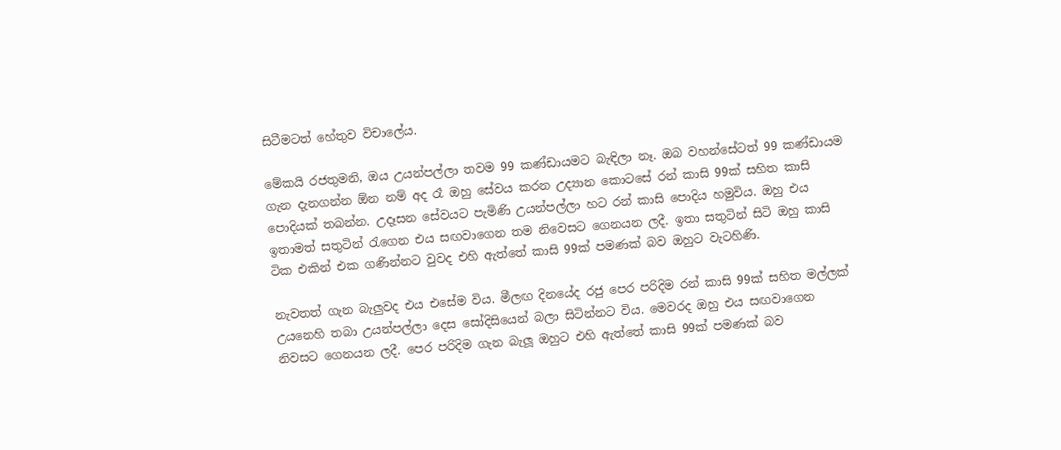සිටීමටත් හේතුව විචාලේය.

මේකයි රජතුමනි, ඔය උයන්පල්ලා තවම 99 කණ්ඩායමට බැඳිලා නෑ. ඔබ වහන්සේටත් 99 කණ්ඩායම ගැන දැනගන්න ඕන නම් අද රෑ ඔහු සේවය කරන උද්‍යාන කොටසේ රන් කාසි 99ක් සහිත කාසි පොදියක් තබන්න. උදෑසන සේවයට පැමිණි උයන්පල්ලා හට රන් කාසි පොදිය හමුවිය. ඔහු එය ඉතාමත් සතුටින් රැගෙන එය සඟවාගෙන තම නිවෙසට ගෙනයන ලදී. ඉතා සතුටින් සිටි ඔහු කාසි ටික එකින් එක ගණින්නට වුවද එහි ඇත්තේ කාසි 99ක් පමණක් බව ඔහුට වැටහිණි.

නැවතත් ගැන බැලුවද එය එසේම විය. මීලඟ දිනයේද රජු පෙර පරිදිම රන් කාසි 99ක් සහිත මල්ලක් උයනෙහි තබා උයන්පල්ලා දෙස සෝදිසියෙන් බලා සිටින්නට විය. මෙවරද ඔහු එය සඟවාගෙන නිවසට ගෙනයන ලදී. පෙර පරිදිම ගැන බැලූ ඔහුට එහි ඇත්තේ කාසි 99ක් පමණක් බව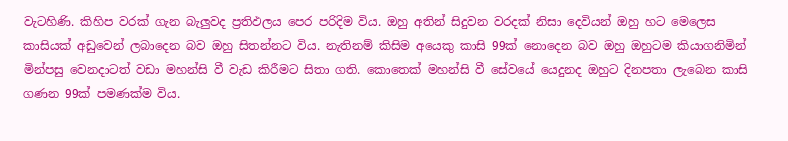වැටහිණි. කිහිප වරක් ගැන බැලුවද ප්‍රතිඵලය පෙර පරිදිම විය. ඔහු අතින් සිදුවන වරදක් නිසා දෙවියන් ඔහු හට මෙලෙස කාසියක් අඩුවෙන් ලබාදෙන බව ඔහු සිතන්නට විය. නැතිනම් කිසිම අයෙකු කාසි 99ක් නොදෙන බව ඔහු ඔහුටම කියාගනිමින් මින්පසු වෙනදාටත් වඩා මහන්සි වී වැඩ කිරීමට සිතා ගති. කොතෙක් මහන්සි වී සේවයේ යෙදුනද ඔහුට දිනපතා ලැබෙන කාසි ගණන 99ක් පමණක්ම විය.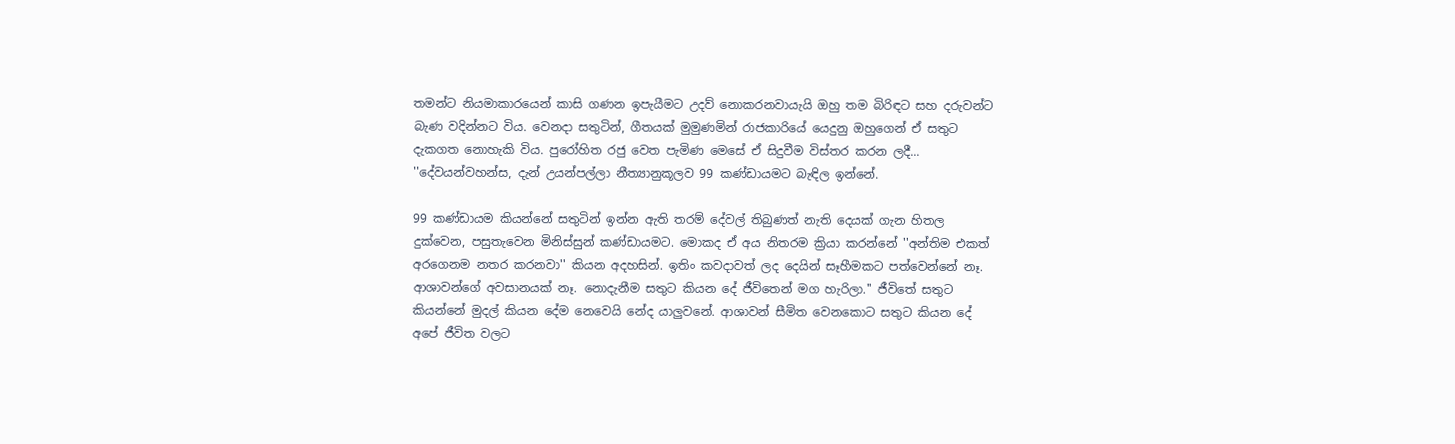තමන්ට නියමාකාරයෙන් කාසි ගණන ඉපැයීමට උදව් නොකරනවායැයි ඔහු තම බිරිඳට සහ දරුවන්ට බැණ වදින්නට විය. වෙනදා සතුටින්, ගීතයක් මුමුණමින් රාජකාරියේ යෙදුනු ඔහුගෙන් ඒ සතුට දැකගත නොහැකි විය. පුරෝහිත රජු වෙත පැමිණ මෙසේ ඒ සිදුවීම විස්තර කරන ලදී... ''දේවයන්වහන්ස, දැන් උයන්පල්ලා නීත්‍යානුකූලව 99 කණ්ඩායමට බැඳිල ඉන්නේ.

99 කණ්ඩායම කියන්නේ සතුටින් ඉන්න ඇති තරම් දේවල් තිබුණත් නැති දෙයක් ගැන හිතල දුක්වෙන, පසුතැවෙන මිනිස්සුන් කණ්ඩායමට. මොකද ඒ අය නිතරම ක්‍රියා කරන්නේ ''අන්තිම එකත් අරගෙනම නතර කරනවා'' කියන අදහසින්. ඉතිං කවදාවත් ලද දෙයින් සෑහීමකට පත්වෙන්නේ නෑ. ආශාවන්ගේ අවසානයක් නෑ. නොදැනීම සතුට කියන දේ ජීවිතෙන් මග හැරිලා.'' ජීවිතේ සතුට කියන්නේ මුදල් කියන දේම නෙවෙයි නේද යාලුවනේ. ආශාවන් සීමිත වෙනකොට සතුට කියන දේ අපේ ජීවිත වලට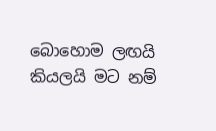බොහොම ලඟයි කියලයි මට නම්